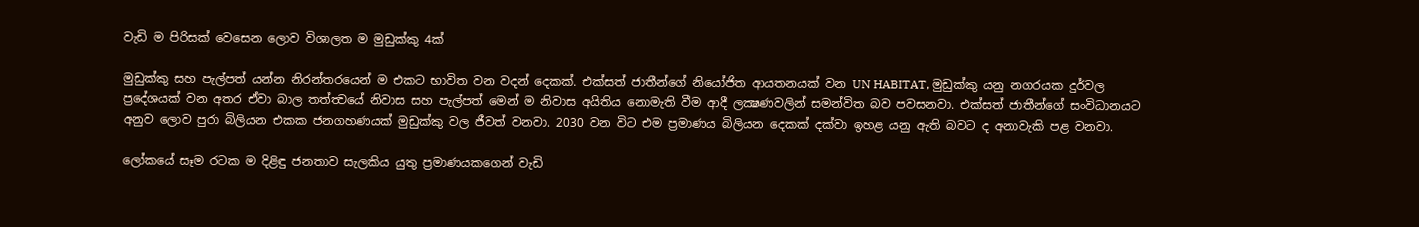වැඩි ම පිරිසක් වෙසෙන ලොව විශාලත ම මුඩුක්කු 4ක්

මුඩුක්කු සහ පැල්පත් යන්න නිරන්තරයෙන් ම එකට භාවිත වන වදන් දෙකක්. එක්සත් ජාතීන්ගේ නියෝජිත ආයතනයක් වන UN HABITAT, මුඩුක්කු යනු නගරයක දුර්වල ප්‍රදේශයක් වන අතර ඒවා බාල තත්ත්‍වයේ නිවාස සහ පැල්පත් මෙන් ම නිවාස අයිතිය නොමැති වීම ආදී ලක්‍ෂණවලින් සමන්විත බව පවසනවා. එක්සත් ජාතීන්ගේ සංවිධානයට අනුව ලොව පුරා බිලියන එකක ජනගහණයක් මුඩුක්කු වල ජීවත් වනවා. 2030 වන විට එම ප්‍රමාණය බිලියන දෙකක් දක්වා ඉහළ යනු ඇති බවට ද අනාවැකි පළ වනවා.

ලෝකයේ සෑම රටක ම දිළිඳු ජනතාව සැලකිය යුතු ප්‍රමාණයකගෙන් වැඩි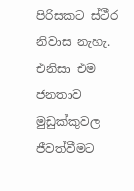පිරිසකට ස්ථීර නිවාස නැහැ. එනිසා එම ජනතාව මුඩුක්කුවල ජීවත්වීමට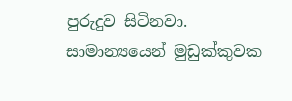පුරුදුව සිටිනවා. සාමාන්‍යයෙන් මුඩුක්කුවක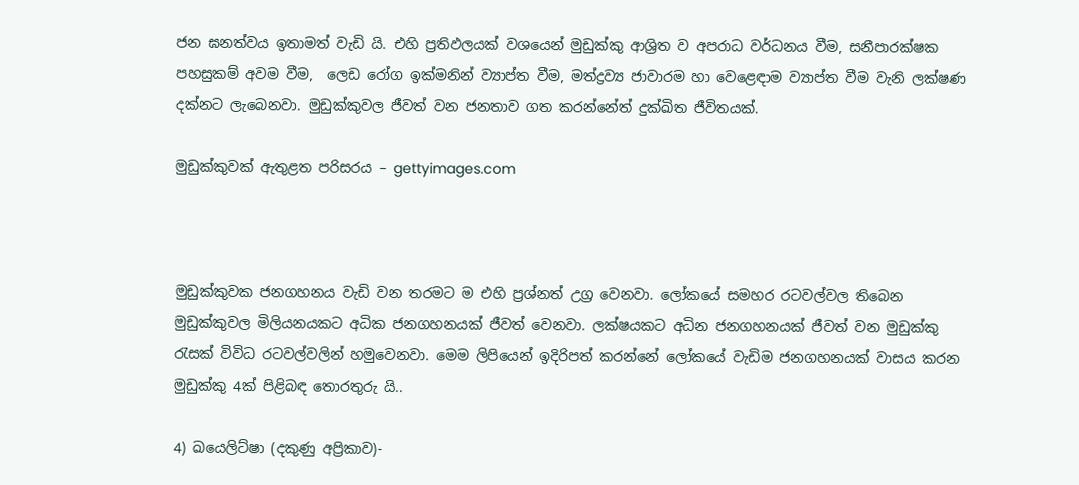ජන ඝනත්වය ඉතාමත් වැඩි යි. එහි ප්‍රතිඵලයක් වශයෙන් මුඩුක්කු ආශ්‍රිත ව අපරාධ වර්ධනය වීම, සනීපාරක්ෂක පහසුකම් අවම වීම,  ලෙඩ රෝග ඉක්මනින් ව්‍යාප්ත වීම, මත්ද්‍රව්‍ය ජාවාරම හා වෙළෙඳාම ව්‍යාප්ත වීම වැනි ලක්ෂණ දක්නට ලැබෙනවා. මුඩුක්කුවල ජීවත් වන ජනතාව ගත කරන්නේත් දුක්ඛිත ජීවිතයක්.

මුඩුක්කුවක් ඇතුළත පරිසරය – gettyimages.com



මුඩුක්කුවක ජනගහනය වැඩි වන තරමට ම එහි ප්‍රශ්නත් උග්‍ර වෙනවා. ලෝකයේ සමහර රටවල්වල තිබෙන මුඩුක්කුවල මිලියනයකට අධික ජනගහනයක් ජීවත් වෙනවා. ලක්ෂයකට අධින ජනගහනයක් ජීවත් වන මුඩුක්කු රැසක් විවිධ රටවල්වලින් හමුවෙනවා. මෙම ලිපියෙන් ඉදිරිපත් කරන්නේ ලෝකයේ වැඩිම ජනගහනයක් වාසය කරන මුඩුක්කු 4ක් පිළිබඳ තොරතුරු යි..

4) ඛයෙලිට්ෂා (දකුණු අප්‍රිකාව)-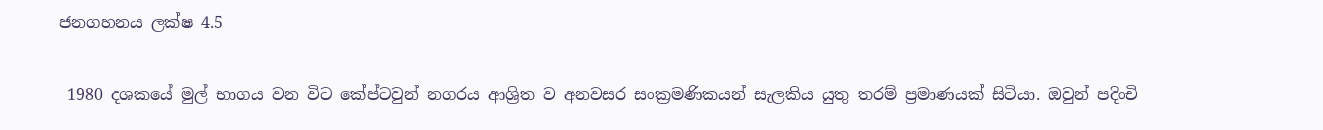ජනගහනය ලක්ෂ 4.5

 1980 දශකයේ මුල් භාගය වන විට කේප්ටවුන් නගරය ආශ්‍රිත ව අනවසර සංක්‍රමණිකයන් සැලකිය යුතු තරම් ප්‍රමාණයක් සිටියා. ඔවුන් පදිංචි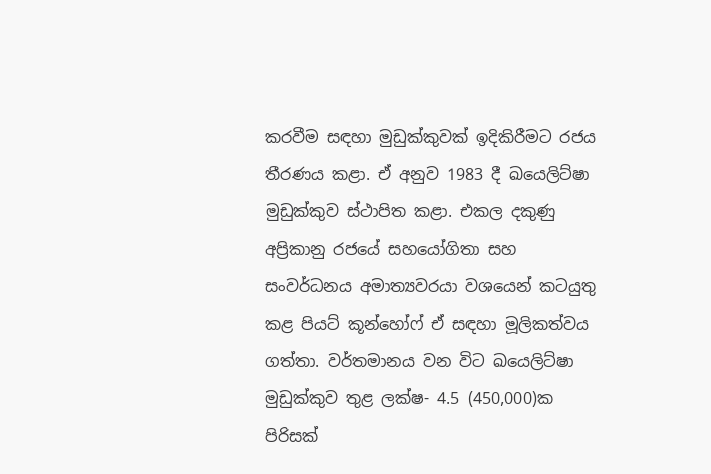කරවීම සඳහා මුඩුක්කුවක් ඉදිකිරීමට රජය තීරණය කළා. ඒ අනුව 1983 දී ඛයෙලිට්ෂා මුඩුක්කුව ස්ථාපිත කළා. එකල දකුණු අප්‍රිකානු රජයේ සහයෝගිතා සහ සංවර්ධනය අමාත්‍යවරයා වශයෙන් කටයුතු කළ පියට් කූන්හෝෆ් ඒ සඳහා මූලිකත්වය ගත්තා. වර්තමානය වන විට ඛයෙලිට්ෂා මුඩුක්කුව තුළ ලක්ෂ- 4.5 (450,000)ක පිරිසක්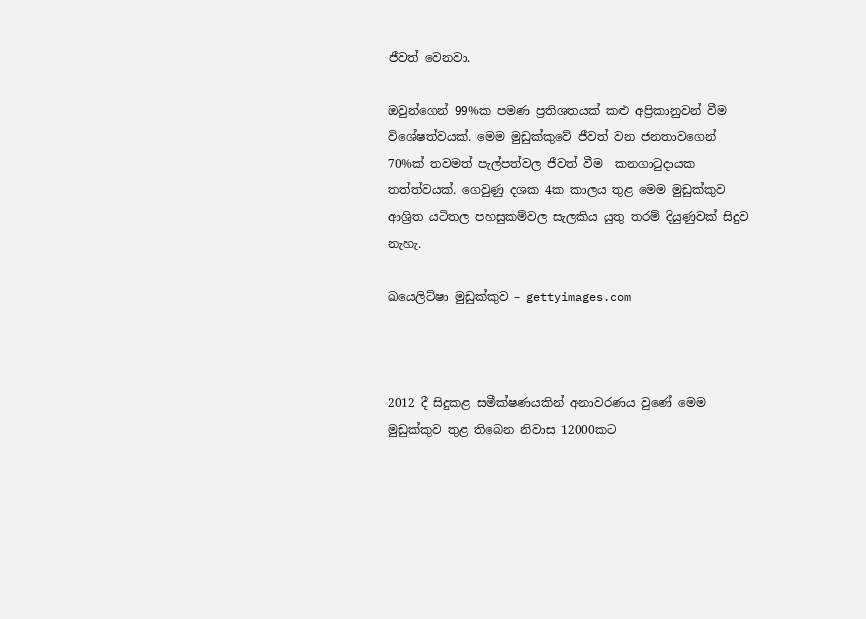ජීවත් වෙනවා.

ඔවුන්ගෙන් 99%ක පමණ ප්‍රතිශතයක් කළු අප්‍රිකානුවන් වීම විශේෂත්වයක්. මෙම මුඩුක්කුවේ ජීවත් වන ජනතාවගෙන් 70%ක් තවමත් පැල්පත්වල ජීවත් වීම  කනගාටුදායක තත්ත්වයක්. ගෙවුණු දශක 4ක කාලය තුළ මෙම මුඩුක්කුව ආශ්‍රිත යටිතල පහසුකම්වල සැලකිය යුතු තරම් දියුණුවක් සිදුව නැහැ.

ඛයෙලිට්ෂා මුඩුක්කුව – gettyimages.com



2012 දී සිදුකළ සමීක්ෂණයකින් අනාවරණය වුණේ මෙම මුඩුක්කුව තුළ තිබෙන නිවාස 12000කට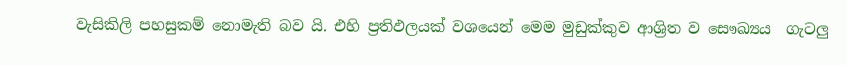වැසිකිලි පහසුකම් නොමැති බව යි. එහි ප්‍රතිඵලයක් වශයෙන් මෙම මුඩුක්කුව ආශ්‍රිත ව සෞඛ්‍යය  ගැටලු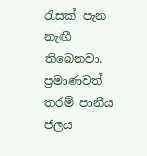රැසක් පැන නැඟී තිබෙනවා. ප්‍රමාණවත් තරම් පානීය ජලය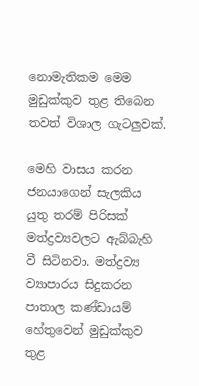නොමැතිකම මෙම මුඩුක්කුව තුළ තිබෙන තවත් විශාල ගැටලුවක්.

මෙහි වාසය කරන ජනයාගෙන් සැලකිය යුතු තරම් පිරිසක් මත්ද්‍රව්‍යවලට ඇබ්බැහි වී සිටිනවා. මත්ද්‍රව්‍ය ව්‍යාපාරය සිදුකරන පාතාල කණ්ඩායම් හේතුවෙන් මුඩුක්කුව තුළ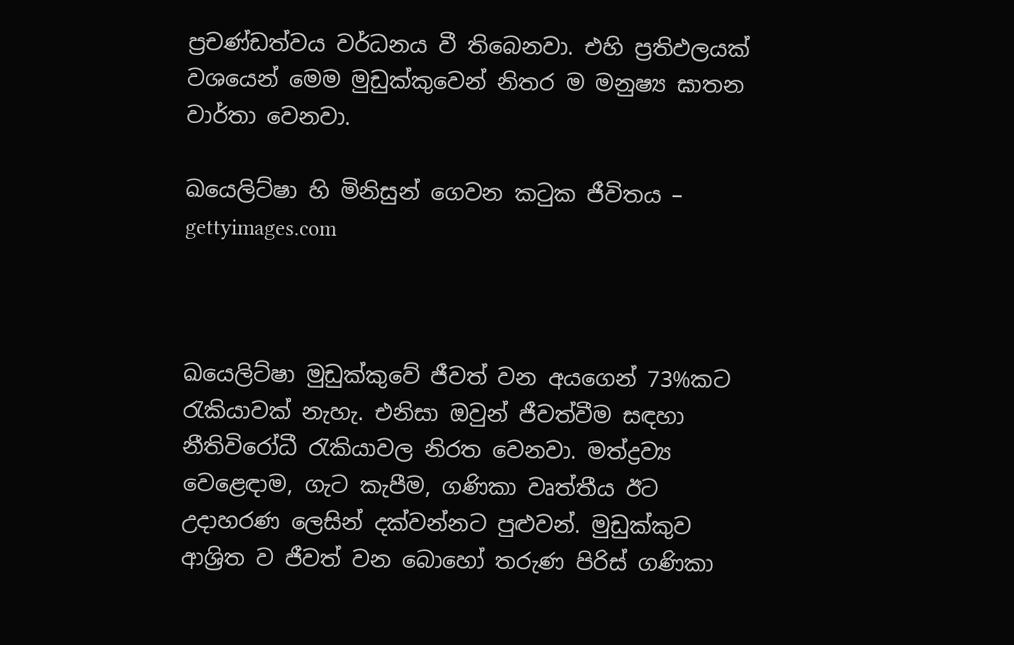ප්‍රචණ්ඩත්වය වර්ධනය වී තිබෙනවා. එහි ප්‍රතිඵලයක් වශයෙන් මෙම මුඩුක්කුවෙන් නිතර ම මනුෂ්‍ය ඝාතන වාර්තා වෙනවා.

ඛයෙලිට්ෂා හි මිනිසුන් ගෙවන කටුක ජීවිතය – gettyimages.com



ඛයෙලිට්ෂා මුඩුක්කුවේ ජීවත් වන අයගෙන් 73%කට රැකියාවක් නැහැ. එනිසා ඔවුන් ජීවත්වීම සඳහා නීතිවිරෝධී රැකියාවල නිරත වෙනවා. මත්ද්‍රව්‍ය වෙළෙඳාම, ගැට කැපීම, ගණිකා වෘත්තීය ඊට උදාහරණ ලෙසින් දක්වන්නට පුළුවන්. මුඩුක්කුව ආශ්‍රිත ව ජීවත් වන බොහෝ තරුණ පිරිස් ගණිකා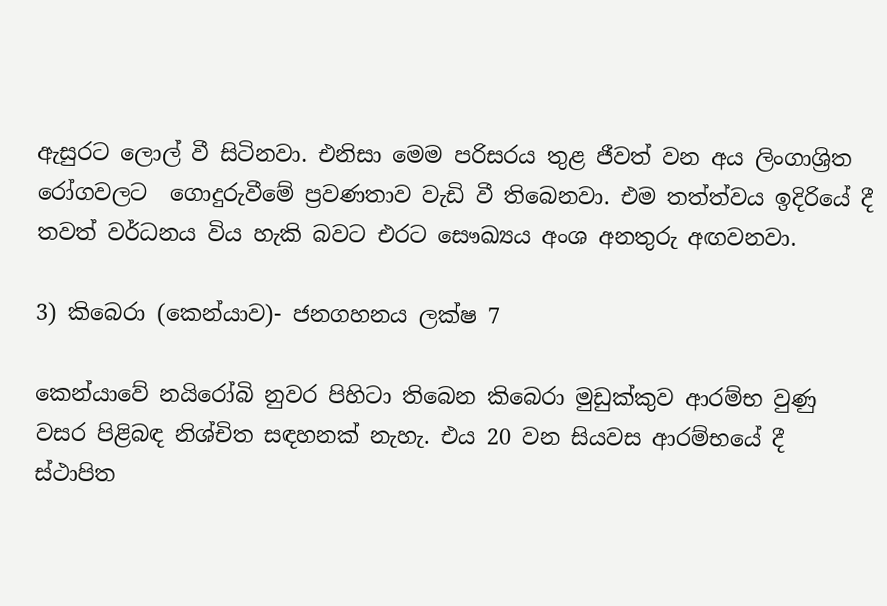ඇසුරට ලොල් වී සිටිනවා. එනිසා මෙම පරිසරය තුළ ජීවත් වන අය ලිංගාශ්‍රිත රෝගවලට  ගොදුරුවීමේ ප්‍රවණතාව වැඩි වී තිබෙනවා. එම තත්ත්වය ඉදිරියේ දී තවත් වර්ධනය විය හැකි බවට එරට සෞඛ්‍යය අංශ අනතුරු අඟවනවා.

3) කිබෙරා (කෙන්යාව)- ජනගහනය ලක්ෂ 7

කෙන්යාවේ නයිරෝබි නුවර පිහිටා තිබෙන කිබෙරා මුඩුක්කුව ආරම්භ වුණු වසර පිළිබඳ නිශ්චිත සඳහනක් නැහැ. එය 20 වන සියවස ආරම්භයේ දී ස්ථාපිත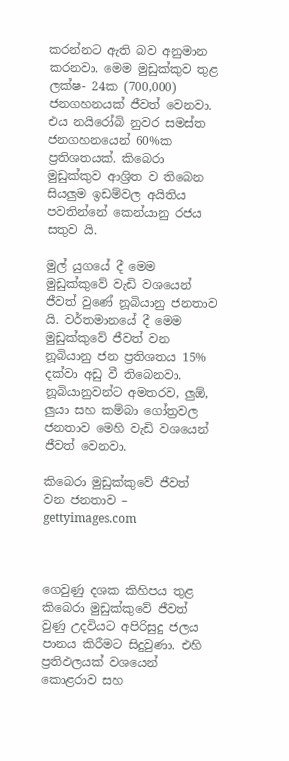කරන්නට ඇති බව අනුමාන කරනවා. මෙම මුඩුක්කුව තුළ ලක්ෂ- 24ක (700,000) ජනගහනයක් ජීවත් වෙනවා. එය නයිරෝබි නුවර සමස්ත ජනගහනයෙන් 60%ක ප්‍රතිශතයක්. කිබෙරා මුඩුක්කුව ආශ්‍රිත ව තිබෙන සියලුම ඉඩම්වල අයිතිය පවතින්නේ කෙන්යානු රජය සතුව යි.

මුල් යුගයේ දී මෙම මුඩුක්කුවේ වැඩි වශයෙන් ජීවත් වුණේ නූබියානු ජනතාව යි. වර්තමානයේ දී මෙම මුඩුක්කුවේ ජීවත් වන නූබියානු ජන ප්‍රතිශතය 15% දක්වා අඩු වී තිබෙනවා. නූබියානුවන්ට අමතරව, ලුඕ, ලුයා සහ කම්බා ගෝත්‍රවල ජනතාව මෙහි වැඩි වශයෙන් ජීවත් වෙනවා.

කිබෙරා මුඩුක්කුවේ ජීවත් වන ජනතාව – gettyimages.com



ගෙවුණු දශක කිහිපය තුළ කිබෙරා මුඩුක්කුවේ ජීවත් වුණු උදවියට අපිරිසුදු ජලය පානය කිරීමට සිදුවුණා. එහි ප්‍රතිඵලයක් වශයෙන් කොළරාව සහ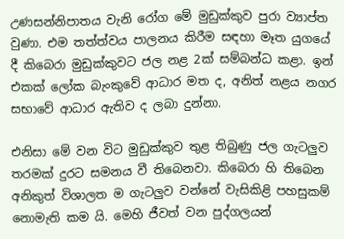උණසන්නිපාතය වැනි රෝග මේ මුඩුක්කුව පුරා ව්‍යාප්ත වුණා. එම තත්ත්වය පාලනය කිරීම සඳහා මෑත යුගයේ දී කිබෙරා මුඩුක්කුවට ජල නළ 2ක් සම්බන්ධ කළා. ඉන් එකක් ලෝක බැංකුවේ ආධාර මත ද, අනිත් නළය නගර සභාවේ ආධාර ඇතිව ද ලබා දුන්නා.

එනිසා මේ වන විට මුඩුක්කුව තුළ තිබුණු ජල ගැටලුව තරමක් දුරට සමනය වී තිබෙනවා. කිබෙරා හි තිබෙන අනිකුත් විශාලත ම ගැටලුව වන්නේ වැසිකිළි පහසුකම් නොමැති කම යි. මෙහි ජීවත් වන පුද්ගලයන්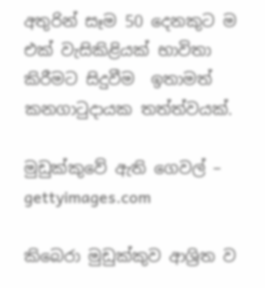අතුරින් සෑම 50 දෙනකුට ම  එක් වැසිකිළියක් භාවිතා කිරීමට සිදුවීම  ඉතාමත් කනගාටුදායක තත්ත්වයක්.

මුඩුක්කුවේ ඇති ගෙවල් – gettyimages.com

කිබෙරා මුඩුක්කුව ආශ්‍රිත ව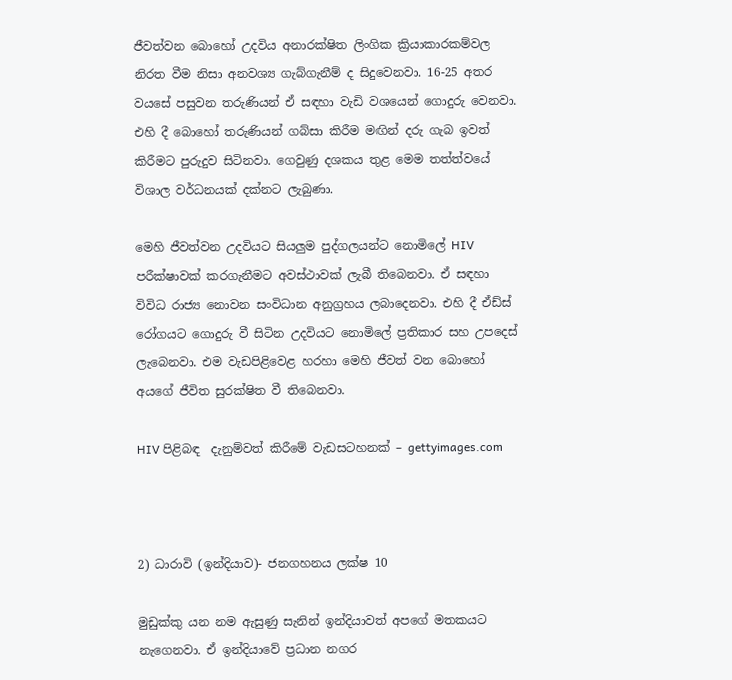ජීවත්වන බොහෝ උදවිය අනාරක්ෂිත ලිංගික ක්‍රියාකාරකම්වල නිරත වීම නිසා අනවශ්‍ය ගැබ්ගැනීම් ද සිදුවෙනවා. 16-25 අතර වයසේ පසුවන තරුණියන් ඒ සඳහා වැඩි වශයෙන් ගොදුරු වෙනවා. එහි දී බොහෝ තරුණියන් ගබ්සා කිරීම මඟින් දරු ගැබ ඉවත් කිරීමට පුරුදුව සිටිනවා. ගෙවුණු දශකය තුළ මෙම තත්ත්වයේ විශාල වර්ධනයක් දක්නට ලැබුණා.

මෙහි ජීවත්වන උදවියට සියලුම පුද්ගලයන්ට නොමිලේ HIV පරීක්ෂාවක් කරගැනීමට අවස්ථාවක් ලැබී තිබෙනවා. ඒ සඳහා විවිධ රාජ්‍ය නොවන සංවිධාන අනුග්‍රහය ලබාදෙනවා. එහි දී ඒඩ්ස් රෝගයට ගොදුරු වී සිටින උදවියට නොමිලේ ප්‍රතිකාර සහ උපදෙස් ලැබෙනවා. එම වැඩපිළිවෙළ හරහා මෙහි ජීවත් වන බොහෝ අයගේ ජීවිත සුරක්ෂිත වී තිබෙනවා.

HIV පිළිබඳ  දැනුම්වත් කිරීමේ වැඩසටහනක් – gettyimages.com



2) ධාරාවි (ඉන්දියාව)- ජනගහනය ලක්ෂ 10

මුඩුක්කු යන නම ඇසුණු සැනින් ඉන්දියාවත් අපගේ මතකයට නැගෙනවා. ඒ ඉන්දියාවේ ප්‍රධාන නගර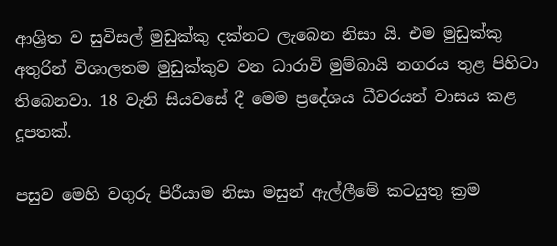ආශ්‍රිත ව සුවිසල් මුඩුක්කු දක්නට ලැබෙන නිසා යි. එම මුඩුක්කු අතුරින් විශාලතම මුඩුක්කුව වන ධාරාවි මුම්බායි නගරය තුළ පිහිටා තිබෙනවා. 18 වැනි සියවසේ දී මෙම ප්‍රදේශය ධීවරයන් වාසය කළ දූපතක්.

පසුව මෙහි වගුරු පිරීයාම නිසා මසුන් ඇල්ලීමේ කටයුතු ක්‍රම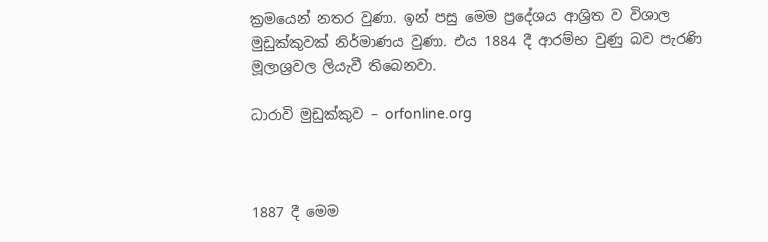ක්‍රමයෙන් නතර වුණා. ඉන් පසු මෙම ප්‍රදේශය ආශ්‍රිත ව විශාල මුඩුක්කුවක් නිර්මාණය වුණා. එය 1884 දී ආරම්භ වුණු බව පැරණි මූලාශ්‍රවල ලියැවී තිබෙනවා.

ධාරාවි මුඩුක්කුව – orfonline.org



1887 දී මෙම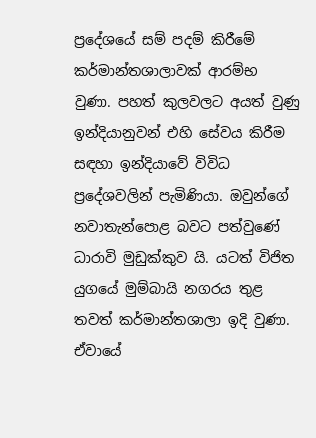ප්‍රදේශයේ සම් පදම් කිරීමේ කර්මාන්තශාලාවක් ආරම්භ වුණා. පහත් කුලවලට අයත් වුණු ඉන්දියානුවන් එහි සේවය කිරීම සඳහා ඉන්දියාවේ විවිධ ප්‍රදේශවලින් පැමිණියා. ඔවුන්ගේ නවාතැන්පොළ බවට පත්වුණේ ධාරාවි මුඩුක්කුව යි. යටත් විජිත යුගයේ මුම්බායි නගරය තුළ තවත් කර්මාන්තශාලා ඉදි වුණා. ඒවායේ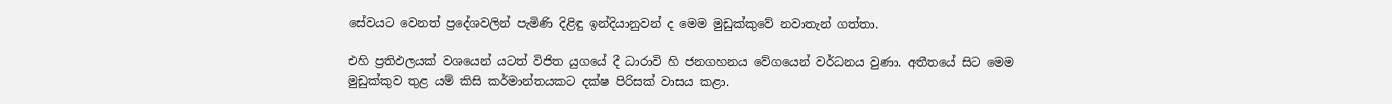සේවයට වෙනත් ප්‍රදේශවලින් පැමිණි දිළිඳු ඉන්දියානුවන් ද මෙම මුඩුක්කුවේ නවාතැන් ගත්තා.

එහි ප්‍රතිඵලයක් වශයෙන් යටත් විජිත යුගයේ දී ධාරාවි හි ජනගහනය වේගයෙන් වර්ධනය වුණා. අතීතයේ සිට මෙම මුඩුක්කුව තුළ යම් කිසි කර්මාන්තයකට දක්ෂ පිරිසක් වාසය කළා.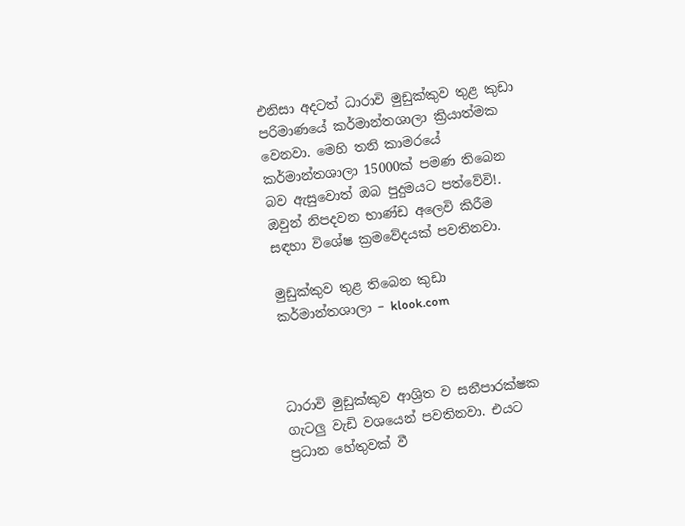එනිසා අදටත් ධාරාවි මුඩුක්කුව තුළ කුඩා පරිමාණයේ කර්මාන්තශාලා ක්‍රියාත්මක වෙනවා. මෙහි තනි කාමරයේ කර්මාන්තශාලා 15000ක් පමණ තිබෙන බව ඇසුවොත් ඔබ පුදුමයට පත්වේවි!. ඔවුන් නිපදවන භාණ්ඩ අලෙවි කිරීම සඳහා විශේෂ ක්‍රමවේදයක් පවතිනවා.

මුඩුක්කුව තුළ තිබෙන කුඩා කර්මාන්තශාලා – klook.com



ධාරාවි මුඩුක්කුව ආශ්‍රිත ව සනීපාරක්ෂක ගැටලු වැඩි වශයෙන් පවතිනවා. එයට ප්‍රධාන හේතුවක් වී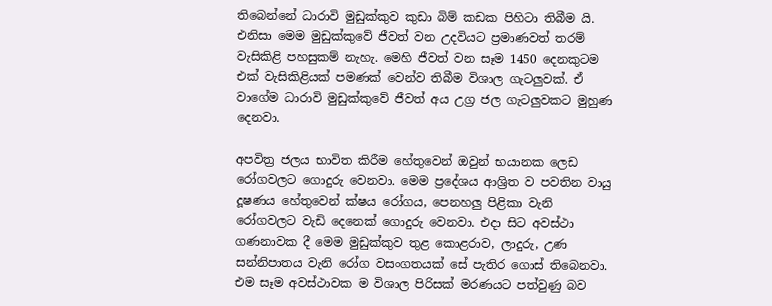තිබෙන්නේ ධාරාවි මුඩුක්කුව කුඩා බිම් කඩක පිහිටා තිබීම යි. එනිසා මෙම මුඩුක්කුවේ ජීවත් වන උදවියට ප්‍රමාණවත් තරම් වැසිකිළි පහසුකම් නැහැ. මෙහි ජීවත් වන සෑම 1450 දෙනකුටම එක් වැසිකිළියක් පමණක් වෙන්ව තිබීම විශාල ගැටලුවක්. ඒ වාගේම ධාරාවි මුඩුක්කුවේ ජීවත් අය උග්‍ර ජල ගැටලුවකට මුහුණ දෙනවා.

අපවිත්‍ර ජලය භාවිත කිරීම හේතුවෙන් ඔවුන් භයානක ලෙඩ රෝගවලට ගොදුරු වෙනවා. මෙම ප්‍රදේශය ආශ්‍රිත ව පවතින වායු දූෂණය හේතුවෙන් ක්ෂය රෝගය, පෙනහලු පිළිකා වැනි රෝගවලට වැඩි දෙනෙක් ගොදුරු වෙනවා. එදා සිට අවස්ථා ගණනාවක දී මෙම මුඩුක්කුව තුළ කොළරාව, ලාදුරු, උණ සන්නිපාතය වැනි රෝග වසංගතයක් සේ පැතිර ගොස් තිබෙනවා. එම සෑම අවස්ථාවක ම විශාල පිරිසක් මරණයට පත්වුණු බව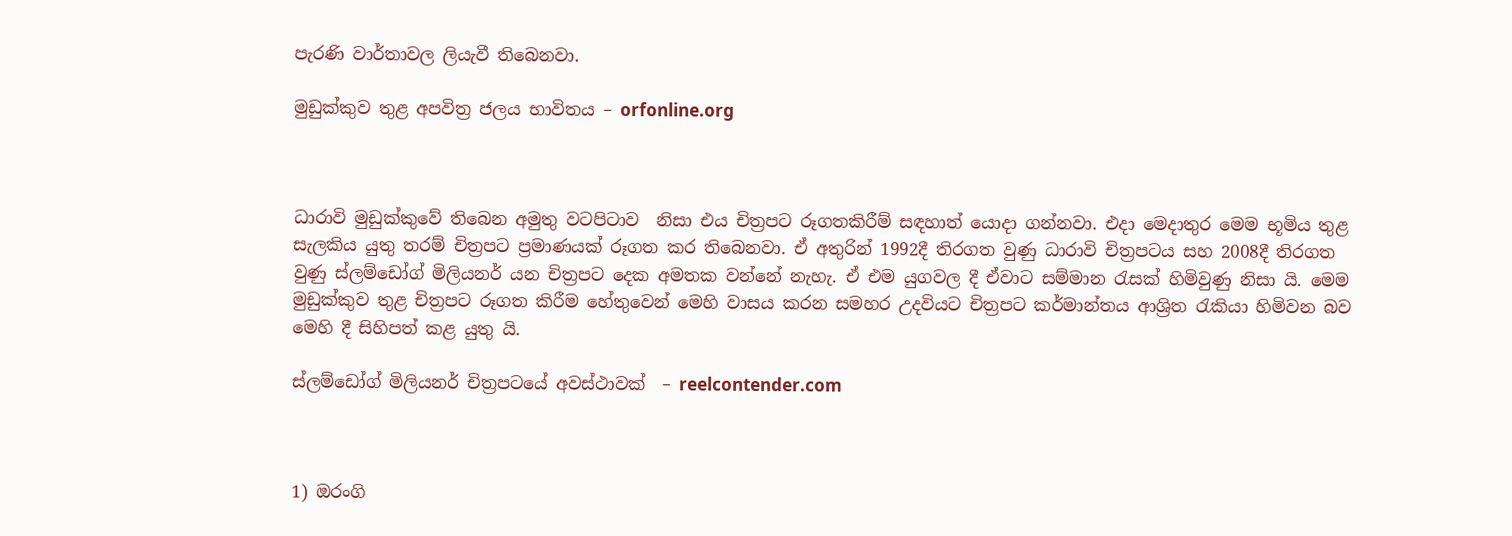පැරණි වාර්තාවල ලියැවී තිබෙනවා.

මුඩුක්කුව තුළ අපවිත්‍ර ජලය භාවිතය – orfonline.org



ධාරාවි මුඩුක්කුවේ තිබෙන අමුතු වටපිටාව  නිසා එය චිත්‍රපට රූගතකිරීම් සඳහාත් යොදා ගන්නවා. එදා මෙදාතුර මෙම භූමිය තුළ සැලකිය යුතු තරම් චිත්‍රපට ප්‍රමාණයක් රූගත කර තිබෙනවා. ඒ අතුරින් 1992දී තිරගත වුණු ධාරාවි චිත්‍රපටය සහ 2008දී තිරගත වුණු ස්ලම්ඩෝග් මිලියනර් යන චිත්‍රපට දෙක අමතක වන්නේ නැහැ. ඒ එම යුගවල දී ඒවාට සම්මාන රැසක් හිමිවුණු නිසා යි. මෙම මුඩුක්කුව තුළ චිත්‍රපට රූගත කිරීම හේතුවෙන් මෙහි වාසය කරන සමහර උදවියට චිත්‍රපට කර්මාන්තය ආශ්‍රිත රැකියා හිමිවන බව මෙහි දී සිහිපත් කළ යුතු යි.

ස්ලම්ඩෝග් මිලියනර් චිත්‍රපටයේ අවස්ථාවක්  – reelcontender.com



1) ඔරංගි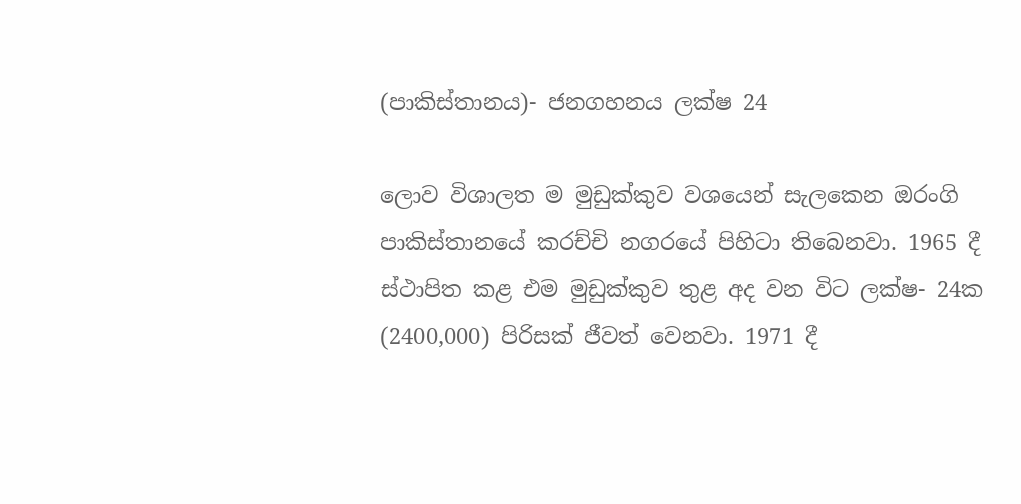(පාකිස්තානය)- ජනගහනය ලක්ෂ 24

ලොව විශාලත ම මුඩුක්කුව වශයෙන් සැලකෙන ඔරංගි පාකිස්තානයේ කරච්චි නගරයේ පිහිටා තිබෙනවා. 1965 දී ස්ථාපිත කළ එම මුඩුක්කුව තුළ අද වන විට ලක්ෂ- 24ක (2400,000) පිරිසක් ජීවත් වෙනවා. 1971 දී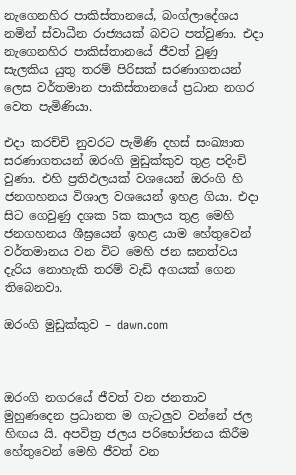නැගෙනහිර පාකිස්තානයේ, බංග්ලාදේශය නමින් ස්වාධීන රාජ්‍යයක් බවට පත්වුණා. එදා නැගෙනහිර පාකිස්තානයේ ජීවත් වුණු සැලකිය යුතු තරම් පිරිසක් සරණාගතයන් ලෙස වර්තමාන පාකිස්තානයේ ප්‍රධාන නගර වෙත පැමිණියා.

එදා කරච්චි නුවරට පැමිණි දහස් සංඛ්‍යාත සරණාගතයන් ඔරංගි මුඩුක්කුව තුළ පදිංචි වුණා. එහි ප්‍රතිඵලයක් වශයෙන් ඔරංගි හි ජනගහනය විශාල වශයෙන් ඉහළ ගියා. එදා සිට ගෙවුණු දශක 5ක කාලය තුළ මෙහි ජනගහනය ශීඝ්‍රයෙන් ඉහළ යාම හේතුවෙන් වර්තමානය වන විට මෙහි ජන ඝනත්වය දැරිය නොහැකි තරම් වැඩි අගයක් ගෙන තිබෙනවා.

ඔරංගි මුඩුක්කුව – dawn.com



ඔරංගි නගරයේ ජීවත් වන ජනතාව මුහුණදෙන ප්‍රධානත ම ගැටලුව වන්නේ ජල හිඟය යි. අපවිත්‍ර ජලය පරිභෝජනය කිරීම හේතුවෙන් මෙහි ජීවත් වන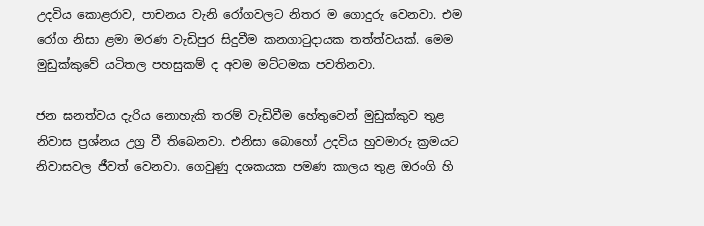උදවිය කොළරාව, පාචනය වැනි රෝගවලට නිතර ම ගොදුරු වෙනවා. එම රෝග නිසා ළමා මරණ වැඩිපුර සිදුවීම කනගාටුදායක තත්ත්වයක්. මෙම මුඩුක්කුවේ යටිතල පහසුකම් ද අවම මට්ටමක පවතිනවා.

ජන ඝනත්වය දැරිය නොහැකි තරම් වැඩිවීම හේතුවෙන් මුඩුක්කුව තුළ නිවාස ප්‍රශ්නය උග්‍ර වී තිබෙනවා. එනිසා බොහෝ උදවිය හුවමාරු ක්‍රමයට නිවාසවල ජීවත් වෙනවා. ගෙවුණු දශකයක පමණ කාලය තුළ ඔරංගි හි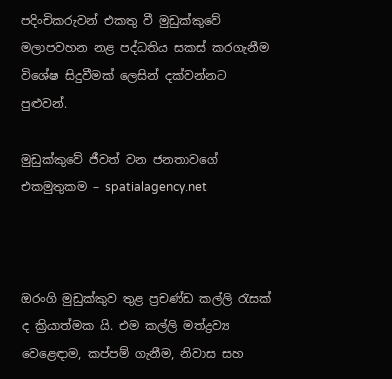පදිංචිකරුවන් එකතු වී මුඩුක්කුවේ මලාපවහන නළ පද්ධතිය සකස් කරගැනීම විශේෂ සිදුවීමක් ලෙසින් දක්වන්නට පුළුවන්.

මුඩුක්කුවේ ජීවත් වන ජනතාවගේ එකමුතුකම – spatialagency.net



ඔරංගි මුඩුක්කුව තුළ ප්‍රචණ්ඩ කල්ලි රැසක් ද ක්‍රියාත්මක යි. එම කල්ලි මත්ද්‍රව්‍ය වෙළෙඳාම, කප්පම් ගැනීම, නිවාස සහ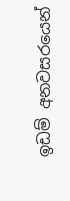ඉඩම් අනවසරයෙන්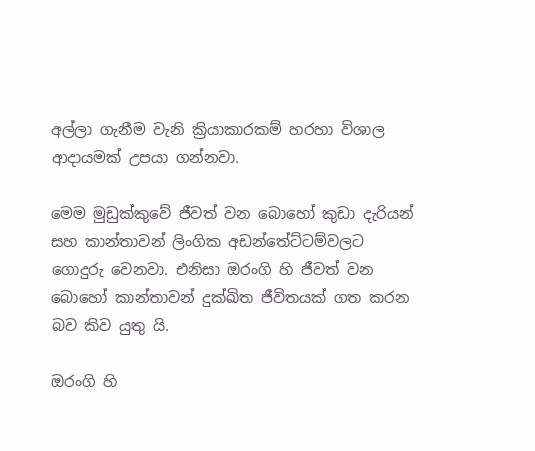අල්ලා ගැනීම වැනි ක්‍රියාකාරකම් හරහා විශාල ආදායමක් උපයා ගන්නවා.

මෙම මුඩුක්කුවේ ජීවත් වන බොහෝ කුඩා දැරියන් සහ කාන්තාවන් ලිංගික අඩන්තේට්ටම්වලට ගොදුරු වෙනවා. එනිසා ඔරංගි හි ජීවත් වන බොහෝ කාන්තාවන් දුක්ඛිත ජීවිතයක් ගත කරන බව කිව යුතු යි.

ඔරංගි හි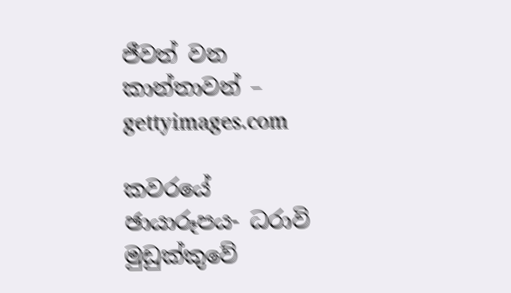ජීවත් වන කාන්තාවන් – gettyimages.com

කවරයේ ඡායාරූපය- ධරාවි මුඩුක්කුවේ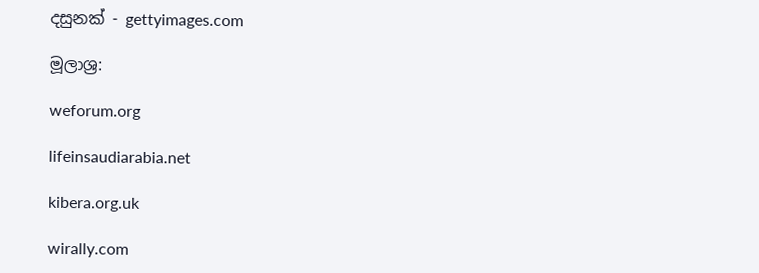දසුනක් - gettyimages.com

මූලාශ්‍ර:

weforum.org

lifeinsaudiarabia.net

kibera.org.uk

wirally.com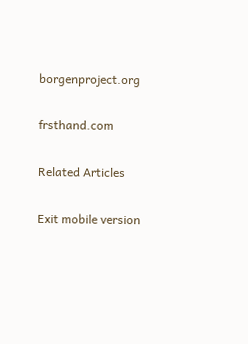borgenproject.org

frsthand.com

Related Articles

Exit mobile version